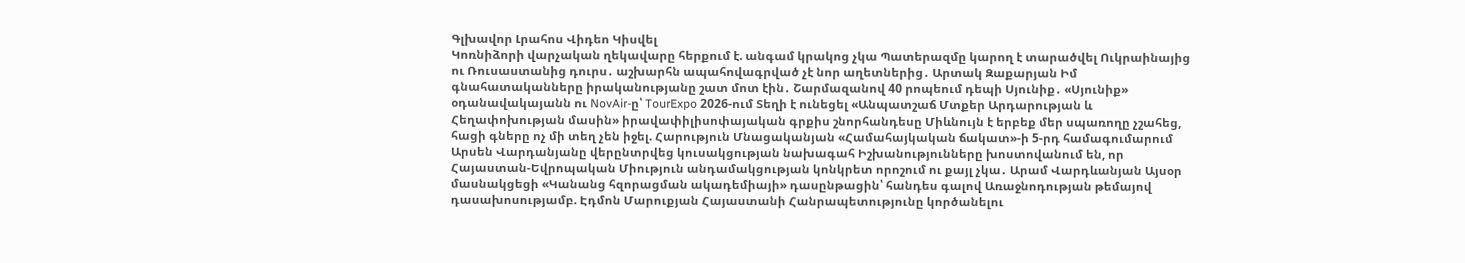Գլխավոր Լրահոս Վիդեո Կիսվել
Կոռնիձորի վարչական ղեկավարը հերքում է. անգամ կրակոց չկա Պատերազմը կարող է տարածվել Ուկրաինայից ու Ռուսաստանից դուրս․ աշխարհն ապահովագրված չէ նոր աղետներից․ Արտակ Զաքարյան Իմ գնահատականները իրականությանը շատ մոտ էին․ Շարմազանով 40 րոպեում դեպի Սյունիք․ «Սյունիք» օդանավակայանն ու NovAir-ը՝ TourExpo 2026-ում Տեղի է ունեցել «Անպատշաճ Մտքեր Արդարության և Հեղափոխության մասին» իրավափիլիսոփայական գրքիս շնորհանդեսը Միևնույն է երբեք մեր սպառողը չշահեց, հացի գները ոչ մի տեղ չեն իջել. Հարություն Մնացականյան «Համահայկական ճակատ»-ի 5-րդ համագումարում Արսեն Վարդանյանը վերընտրվեց կուսակցության նախագահ Իշխանությունները խոստովանում են, որ Հայաստան-Եվրոպական Միություն անդամակցության կոնկրետ որոշում ու քայլ չկա․ Արամ Վարդևանյան Այսօր մասնակցեցի «Կանանց հզորացման ակադեմիայի» դասընթացին՝ հանդես գալով Առաջնոդության թեմայով դասախոսությամբ. Էդմոն Մարուքյան Հայաստանի Հանրապետությունը կործանելու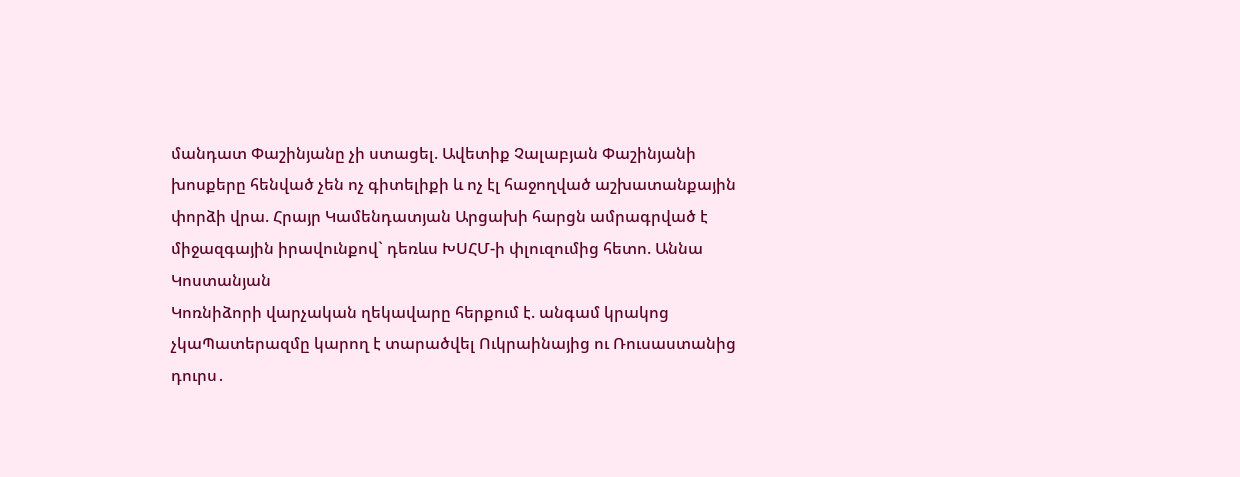մանդատ Փաշինյանը չի ստացել. Ավետիք Չալաբյան Փաշինյանի խոսքերը հենված չեն ոչ գիտելիքի և ոչ էլ հաջողված աշխատանքային փորձի վրա. Հրայր Կամենդատյան Արցախի հարցն ամրագրված է միջազգային իրավունքով` դեռևս ԽՍՀՄ-ի փլուզումից հետո. Աննա Կոստանյան
Կոռնիձորի վարչական ղեկավարը հերքում է. անգամ կրակոց չկաՊատերազմը կարող է տարածվել Ուկրաինայից ու Ռուսաստանից դուրս․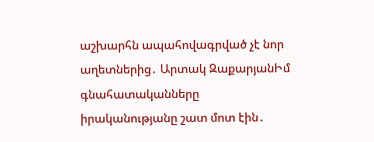աշխարհն ապահովագրված չէ նոր աղետներից․ Արտակ ԶաքարյանԻմ գնահատականները իրականությանը շատ մոտ էին․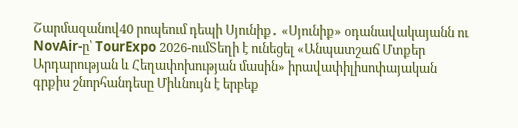Շարմազանով40 րոպեում դեպի Սյունիք․ «Սյունիք» օդանավակայանն ու NovAir-ը՝ TourExpo 2026-ումՏեղի է ունեցել «Անպատշաճ Մտքեր Արդարության և Հեղափոխության մասին» իրավափիլիսոփայական գրքիս շնորհանդեսը Միևնույն է երբեք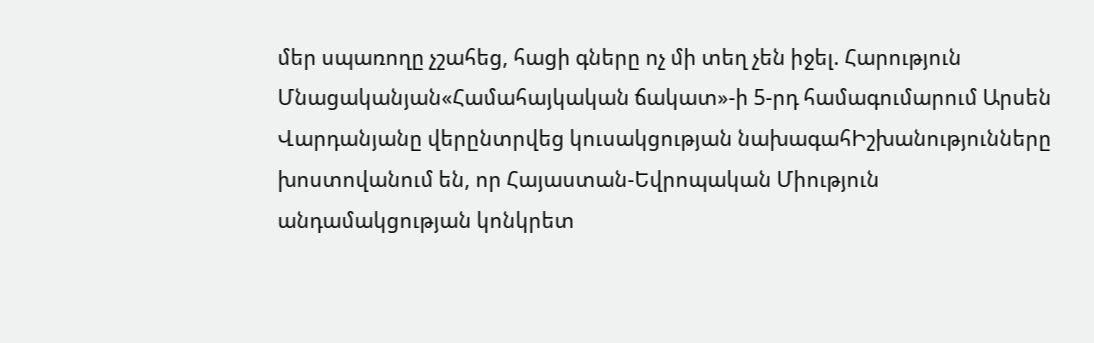մեր սպառողը չշահեց, հացի գները ոչ մի տեղ չեն իջել. Հարություն Մնացականյան«Համահայկական ճակատ»-ի 5-րդ համագումարում Արսեն Վարդանյանը վերընտրվեց կուսակցության նախագահԻշխանությունները խոստովանում են, որ Հայաստան-Եվրոպական Միություն անդամակցության կոնկրետ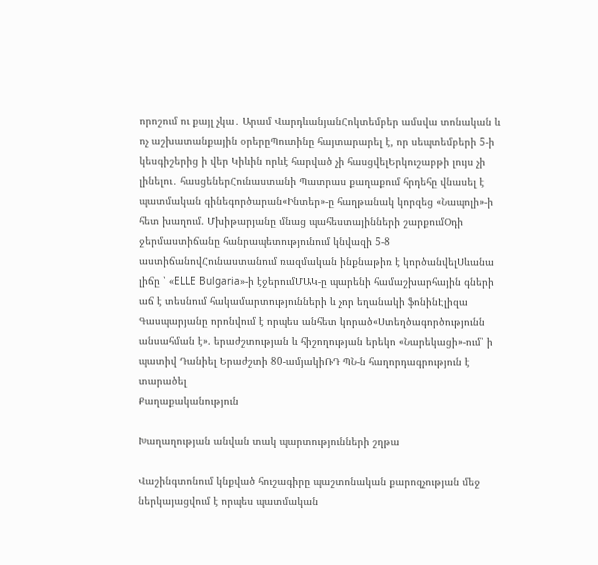որոշում ու քայլ չկա․ Արամ ՎարդևանյանՀոկտեմբեր ամսվա տոնական և ոչ աշխատանքային օրերըՊուտինը հայտարարել է, որ սեպտեմբերի 5-ի կեսգիշերից ի վեր Կիևին որևէ հարված չի հասցվելԵրկուշաբթի լույս չի լինելու․ հասցեներՀունաստանի Պատրաս քաղաքում հրդեհը վնասել է պատմական գինեգործարան«Ինտեր»-ը հաղթանակ կորզեց «Նապոլի»-ի հետ խաղում. Մխիթարյանը մնաց պահեստայինների շարքումՕդի ջերմաստիճանը հանրապետությունում կնվազի 5-8 աստիճանովՀունաստանում ռազմական ինքնաթիռ է կործանվելՍևանա լիճը ՝ «ELLE Bulgaria»-ի էջերումՄԱԿ-ը պարենի համաշխարհային գների աճ է տեսնում հակամարտությունների և չոր եղանակի ֆոնինԷլիզա Գասպարյանը որոնվում է որպես անհետ կորած«Ստեղծագործությունն անսահման է». երաժշտության և հիշողության երեկո «Նարեկացի»-ում՝ ի պատիվ Դանիել Երաժշտի 80-ամյակիՌԴ ՊՆ-ն հաղորդագրություն է տարածել
Քաղաքականություն

Խաղաղության անվան տակ պարտությունների շղթա

Վաշինգտոնում կնքված հուշագիրը պաշտոնական քարոզչության մեջ ներկայացվում է որպես պատմական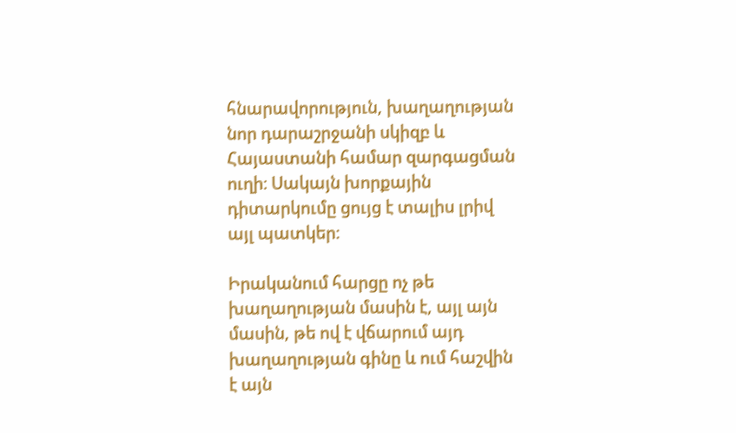հնարավորություն, խաղաղության նոր դարաշրջանի սկիզբ և Հայաստանի համար զարգացման ուղի։ Սակայն խորքային դիտարկումը ցույց է տալիս լրիվ այլ պատկեր։

Իրականում հարցը ոչ թե խաղաղության մասին է, այլ այն մասին, թե ով է վճարում այդ խաղաղության գինը և ում հաշվին է այն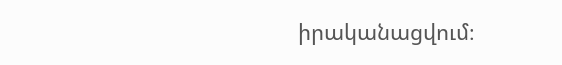իրականացվում։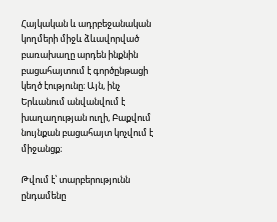Հայկական և ադրբեջանական կողմերի միջև ձևավորված բառախաղը արդեն ինքնին բացահայտում է գործընթացի կեղծ էությունը։ Այն, ինչ Երևանում անվանվում է խաղաղության ուղի, Բաքվում նույնքան բացահայտ կոչվում է միջանցք։

Թվում է՝ տարբերությունն ընդամենը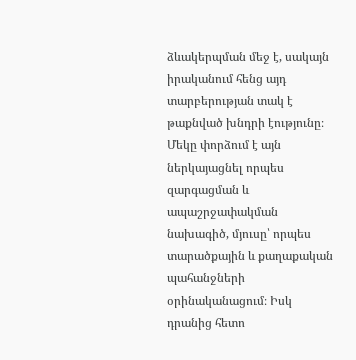ձևակերպման մեջ է, սակայն իրականում հենց այդ տարբերության տակ է թաքնված խնդրի էությունը։ Մեկը փորձում է այն ներկայացնել որպես զարգացման և ապաշրջափակման նախագիծ, մյուսը՝ որպես տարածքային և քաղաքական պահանջների օրինականացում։ Իսկ դրանից հետո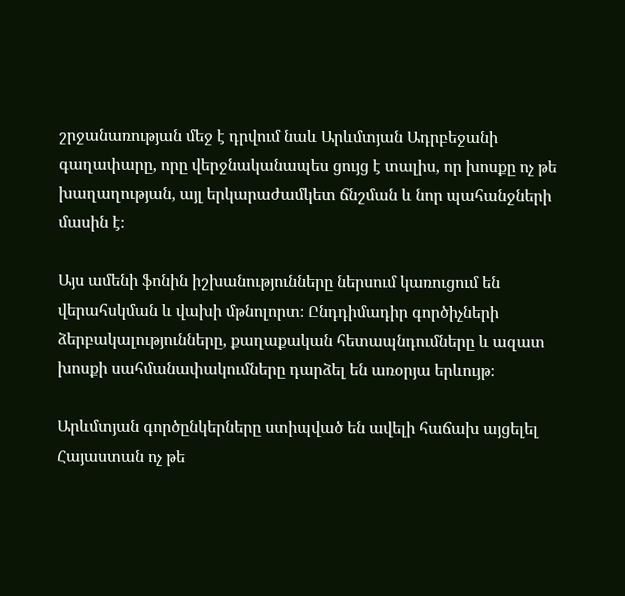շրջանառության մեջ է դրվում նաև Արևմտյան Ադրբեջանի գաղափարը, որը վերջնականապես ցույց է տալիս, որ խոսքը ոչ թե խաղաղության, այլ երկարաժամկետ ճնշման և նոր պահանջների մասին է։

Այս ամենի ֆոնին իշխանությունները ներսում կառուցում են վերահսկման և վախի մթնոլորտ։ Ընդդիմադիր գործիչների ձերբակալությունները, քաղաքական հետապնդումները և ազատ խոսքի սահմանափակումները դարձել են առօրյա երևույթ։

Արևմտյան գործընկերները ստիպված են ավելի հաճախ այցելել Հայաստան ոչ թե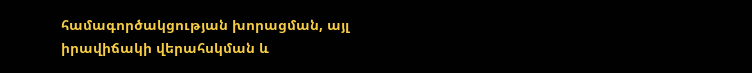համագործակցության խորացման, այլ իրավիճակի վերահսկման և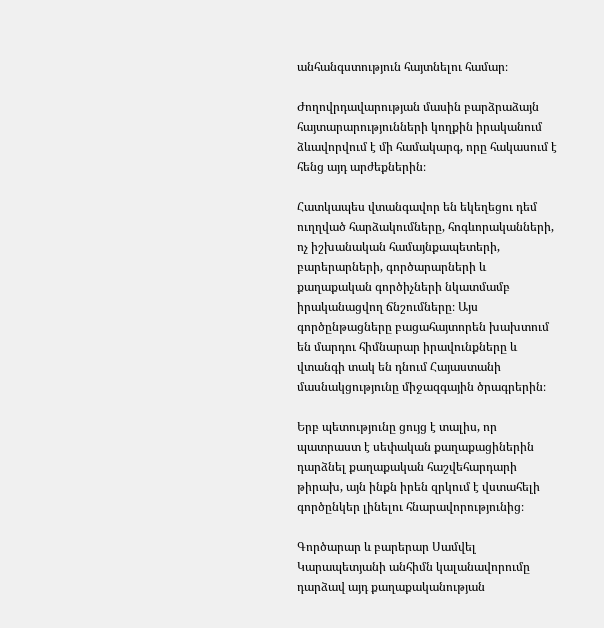անհանգստություն հայտնելու համար։

Ժողովրդավարության մասին բարձրաձայն հայտարարությունների կողքին իրականում ձևավորվում է մի համակարգ, որը հակասում է հենց այդ արժեքներին։

Հատկապես վտանգավոր են եկեղեցու դեմ ուղղված հարձակումները, հոգևորականների, ոչ իշխանական համայնքապետերի, բարերարների, գործարարների և քաղաքական գործիչների նկատմամբ իրականացվող ճնշումները։ Այս գործընթացները բացահայտորեն խախտում են մարդու հիմնարար իրավունքները և վտանգի տակ են դնում Հայաստանի մասնակցությունը միջազգային ծրագրերին։

Երբ պետությունը ցույց է տալիս, որ պատրաստ է սեփական քաղաքացիներին դարձնել քաղաքական հաշվեհարդարի թիրախ, այն ինքն իրեն զրկում է վստահելի գործընկեր լինելու հնարավորությունից։

Գործարար և բարերար Սամվել Կարապետյանի անհիմն կալանավորումը դարձավ այդ քաղաքականության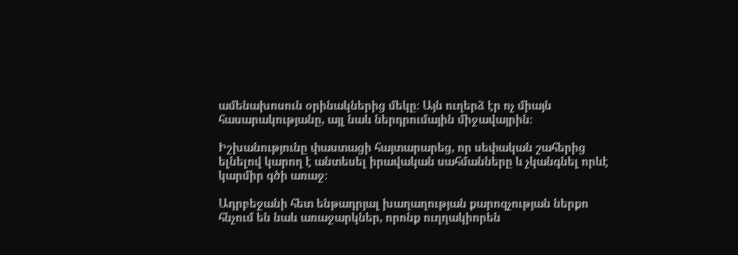ամենախոսուն օրինակներից մեկը։ Այն ուղերձ էր ոչ միայն հասարակությանը, այլ նաև ներդրումային միջավայրին։

Իշխանությունը փաստացի հայտարարեց, որ սեփական շահերից ելնելով կարող է անտեսել իրավական սահմանները և չկանգնել որևէ կարմիր գծի առաջ։

Ադրբեջանի հետ ենթադրյալ խաղաղության քարոզչության ներքո հնչում են նաև առաջարկներ, որոնք ուղղակիորեն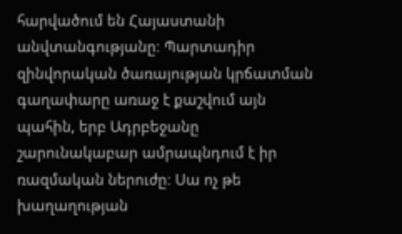հարվածում են Հայաստանի անվտանգությանը։ Պարտադիր զինվորական ծառայության կրճատման գաղափարը առաջ է քաշվում այն պահին, երբ Ադրբեջանը շարունակաբար ամրապնդում է իր ռազմական ներուժը։ Սա ոչ թե խաղաղության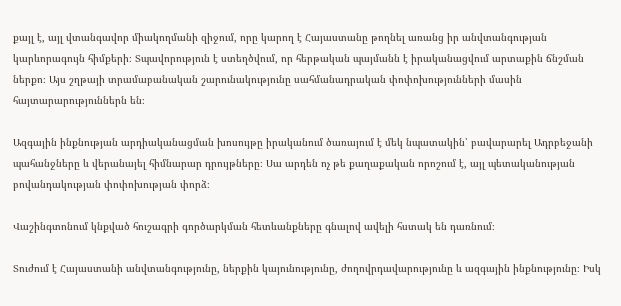քայլ է, այլ վտանգավոր միակողմանի զիջում, որը կարող է Հայաստանը թողնել առանց իր անվտանգության կարևորագույն հիմքերի։ Տպավորություն է ստեղծվում, որ հերթական պայմանն է իրականացվում արտաքին ճնշման ներքո։ Այս շղթայի տրամաբանական շարունակությունը սահմանադրական փոփոխությունների մասին հայտարարություններն են։

Ազգային ինքնության արդիականացման խոսույթը իրականում ծառայում է մեկ նպատակին՝ բավարարել Ադրբեջանի պահանջները և վերանայել հիմնարար դրույթները։ Սա արդեն ոչ թե քաղաքական որոշում է, այլ պետականության բովանդակության փոփոխության փորձ։

Վաշինգտոնում կնքված հուշագրի գործարկման հետևանքները գնալով ավելի հստակ են դառնում։

Տուժում է Հայաստանի անվտանգությունը, ներքին կայունությունը, ժողովրդավարությունը և ազգային ինքնությունը։ Իսկ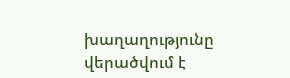խաղաղությունը վերածվում է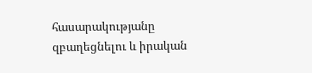հասարակությանը զբաղեցնելու և իրական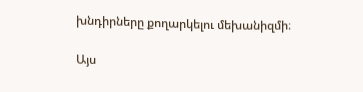խնդիրները քողարկելու մեխանիզմի։

Այս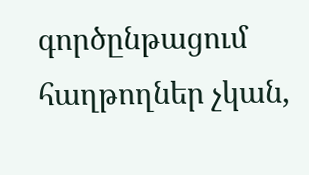գործընթացում հաղթողներ չկան,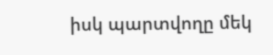իսկ պարտվողը մեկ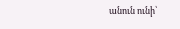անուն ունի՝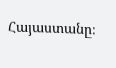Հայաստանը։